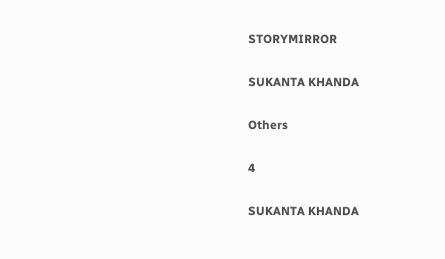STORYMIRROR

SUKANTA KHANDA

Others

4

SUKANTA KHANDA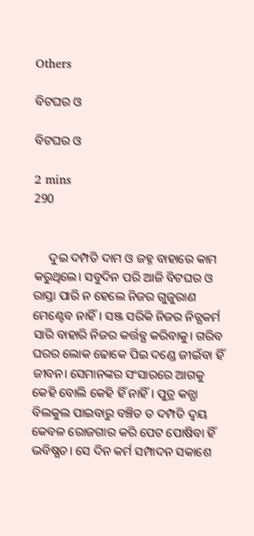Others

ବିଟଘର ଓ

ବିଟଘର ଓ

2 mins
290


     ଦୁଇ ଦମ୍ପତି ଦାମ ଓ ଜହ୍ନ ବାହାରେ କାମ କରୁଥିଲେ। ସବୁଦିନ ପରି ଆଜି ବିଟଘର ଓ ରାସ୍ତା ପାରି ନ ହେଲେ ନିଜର ଗୁଜୁରାଣ ମେଣ୍ଟେବ ନାହିଁ। ସଞ୍ଜ ସରିକି ନିଜର ନିତ୍ଯକର୍ମ ସାରି ବାହାରି ନିଜର କର୍ତ୍ତବ୍ଯ କରିବାକୁ। ଗରିବ ଘରର ଲୋକ ଢୋକେ ପିଇ ଦଣ୍ଡେ ଜୀଇଁବା ହିଁ ଜୀବନ। ସେମାନଙ୍କର ସଂସାରରେ ଆଗକୁ କେହି ବୋଲି କେହି ହିଁ ନାହିଁ। ପୁତ୍ର କନ୍ଯା ବିଲକୁଲ ପାଇବାରୁ ବଞ୍ଚିତ ତ ଦମ୍ପତି ଦ୍ବୟ କେବଳ ରୋଜଗାର କରି ପେଟ ପୋଷିବା ହିଁ ଭବିଷ୍ଯତ। ସେ ଦିନ କର୍ମ ସମ୍ପାଦନ ସକାଶେ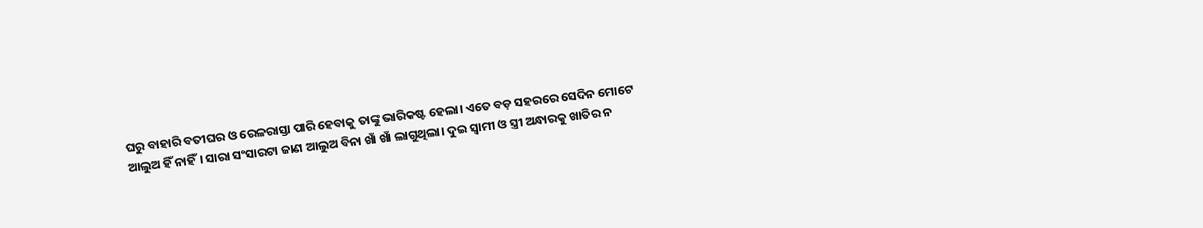ଘରୁ ବାହାରି ବତୀଘର ଓ ରେଳରାସ୍ତା ପାରି ହେବାକୁ ତାଙ୍କୁ ଭାରିକଷ୍ଟ ହେଲା। ଏତେ ବଡ଼ ସହରରେ ସେଦିନ ମୋଟେ ଆଲୁଅ ହିଁ ନାହିଁ। ସାରା ସଂସାରଟା ଜାଣ ଆଲୁଅ ବିନା ଖାଁ ଖାଁ ଲାଗୁଥିଲା। ଦୁଇ ସ୍ବାମୀ ଓ ସ୍ତ୍ରୀ ଅନ୍ଧାରକୁ ଖାତିର ନ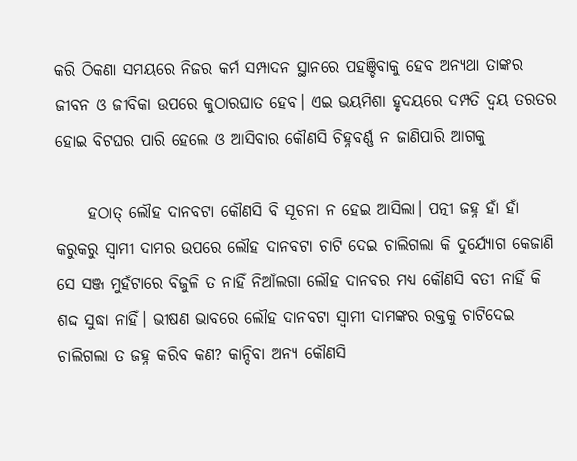କରି ଠିକଣା ସମୟରେ ନିଜର କର୍ମ ସମ୍ପାଦନ ସ୍ଥାନରେ ପହଞ୍ଚିବାକୁ ହେବ ଅନ୍ଯଥା ତାଙ୍କର ଜୀବନ ଓ ଜୀବିକା ଉପରେ କୁଠାରଘାତ ହେବ। ଏଇ ଭୟମିଶା ହୃଦୟରେ ଦମ୍ପତି ଦ୍ବୟ ତରତର ହୋଇ ବିଟଘର ପାରି ହେଲେ ଓ ଆସିବାର କୌଣସି ଚିହ୍ନବର୍ଣ୍ଣ ନ ଜାଣିପାରି ଆଗକୁ

     ହଠାତ୍ ଲୌହ ଦାନବଟା କୌଣସି ବି ସୂଚନା ନ ହେଇ ଆସିଲା। ପତ୍ନୀ ଜହ୍ନ ହାଁ ହାଁ କରୁକରୁ ସ୍ବାମୀ ଦାମର ଉପରେ ଲୌହ ଦାନବଟା ଚାଟି ଦେଇ ଚାଲିଗଲା କି ଦୁର୍ଯ୍ଯୋଗ କେଜାଣି ସେ ସଞ୍ଜ ମୁହଁଟାରେ ବିଜୁଳି ତ ନାହିଁ ନିଆଁଲଗା ଲୌହ ଦାନବର ମଧ୍ଯ କୌଣସି ବତୀ ନାହିଁ କି ଶଦ୍ଦ ସୁଦ୍ଧା ନାହିଁ। ଭୀଷଣ ଭାବରେ ଲୌହ ଦାନବଟା ସ୍ବାମୀ ଦାମଙ୍କର ରକ୍ତକୁ ଚାଟିଦେଇ ଚାଲିଗଲା ତ ଜହ୍ନ କରିବ କଣ? କାନ୍ଦିବା ଅନ୍ଯ କୌଣସି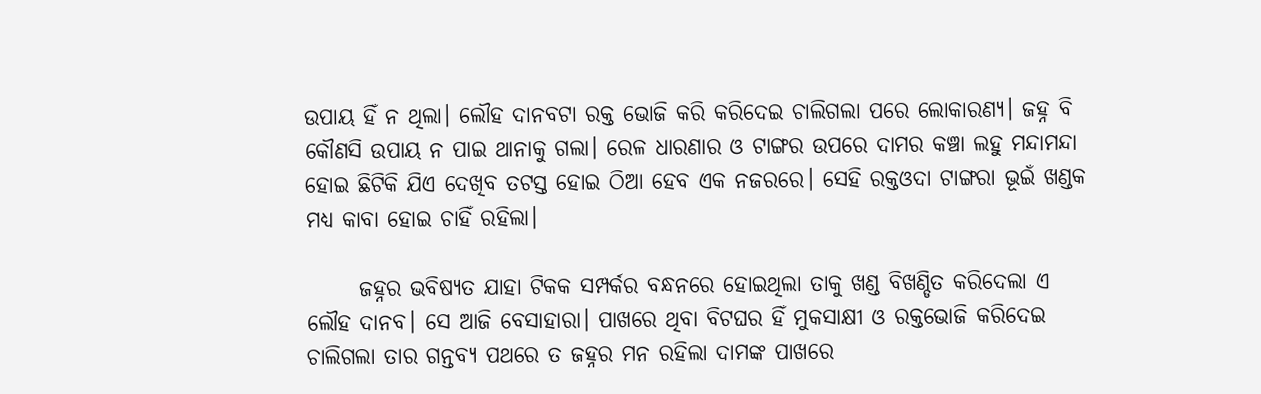ଉପାୟ ହିଁ ନ ଥିଲା। ଲୌହ ଦାନବଟା ରକ୍ତ ଭୋଜି କରି କରିଦେଇ ଚାଲିଗଲା ପରେ ଲୋକାରଣ୍ଯ। ଜହ୍ନ ବି କୌଣସି ଉପାୟ ନ ପାଇ ଥାନାକୁ ଗଲା। ରେଳ ଧାରଣାର ଓ ଟାଙ୍ଗର ଉପରେ ଦାମର କଞ୍ଚା ଲହୁ ମନ୍ଦାମନ୍ଦା ହୋଇ ଛିଟିକି ଯିଏ ଦେଖିବ ତଟସ୍ତ ହୋଇ ଠିଆ ହେବ ଏକ ନଜରରେ। ସେହି ରକ୍ତଓଦା ଟାଙ୍ଗରା ଭୂଇଁ ଖଣ୍ଡକ ମଧ୍ଯ କାବା ହୋଇ ଚାହିଁ ରହିଲା।

      ଜହ୍ନର ଭବିଷ୍ଯତ ଯାହା ଟିକକ ସମ୍ପର୍କର ବନ୍ଧନରେ ହୋଇଥିଲା ତାକୁ ଖଣ୍ଡ ବିଖଣ୍ଡିତ କରିଦେଲା ଏ ଲୌହ ଦାନବ। ସେ ଆଜି ବେସାହାରା। ପାଖରେ ଥିବା ବିଟଘର ହିଁ ମୁକସାକ୍ଷୀ ଓ ରକ୍ତଭୋଜି କରିଦେଇ ଚାଲିଗଲା ତାର ଗନ୍ତବ୍ଯ ପଥରେ ତ ଜହ୍ନର ମନ ରହିଲା ଦାମଙ୍କ ପାଖରେ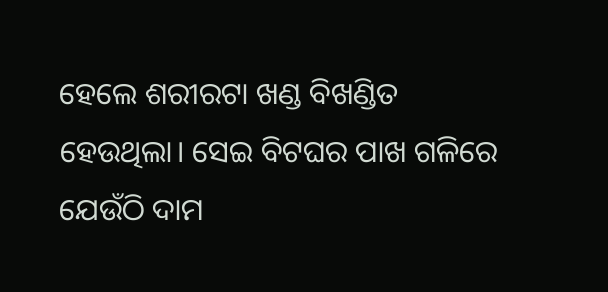ହେଲେ ଶରୀରଟା ଖଣ୍ଡ ବିଖଣ୍ଡିତ ହେଉଥିଲା। ସେଇ ବିଟଘର ପାଖ ଗଳିରେ ଯେଉଁଠି ଦାମ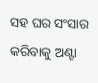ସହ ଘର ସଂସାର କରିବାକୁ ଅଣ୍ଟା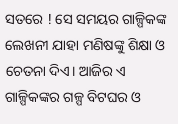ସତରେ ! ସେ ସମୟର ଗାଳ୍ପିକଙ୍କ ଲେଖନୀ ଯାହା ମଣିଷଙ୍କୁ ଶିକ୍ଷା ଓ ଚେତନା ଦିଏ। ଆଜିର ଏ ଗାଳ୍ପିକଙ୍କର ଗଳ୍ପ ବିଟଘର ଓ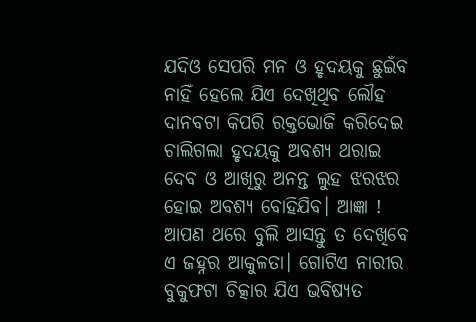ଯଦିଓ ସେପରି ମନ ଓ ହୃଦୟକୁ ଛୁଇଁବ ନାହିଁ ହେଲେ ଯିଏ ଦେଖିଥିବ ଲୌହ ଦାନବଟା କିପରି ରକ୍ତଭୋଜି କରିଦେଇ ଚାଲିଗଲା ହୃଦୟକୁ ଅବଶ୍ଯ ଥରାଇ ଦେବ ଓ ଆଖିରୁ ଅନନ୍ତ ଲୁହ ଝରଝର ହୋଇ ଅବଶ୍ଯ ବୋହିଯିବ। ଆଜ୍ଞା ! ଆପଣ ଥରେ ବୁଲି ଆସନ୍ତୁ ତ ଦେଖିବେ ଏ ଜହ୍ନର ଆକୁଳତା। ଗୋଟିଏ ନାରୀର ବୁକୁଫଟା ଚିତ୍କାର ଯିଏ ଭବିଷ୍ଯତ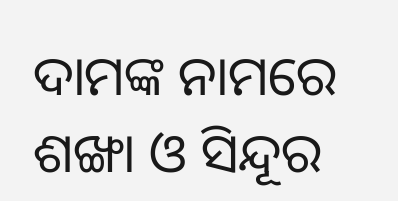ଦାମଙ୍କ ନାମରେ ଶଙ୍ଖା ଓ ସିନ୍ଦୂର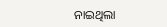ନାଇଥିଲା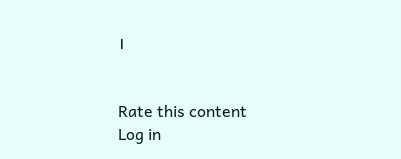।


Rate this content
Log in